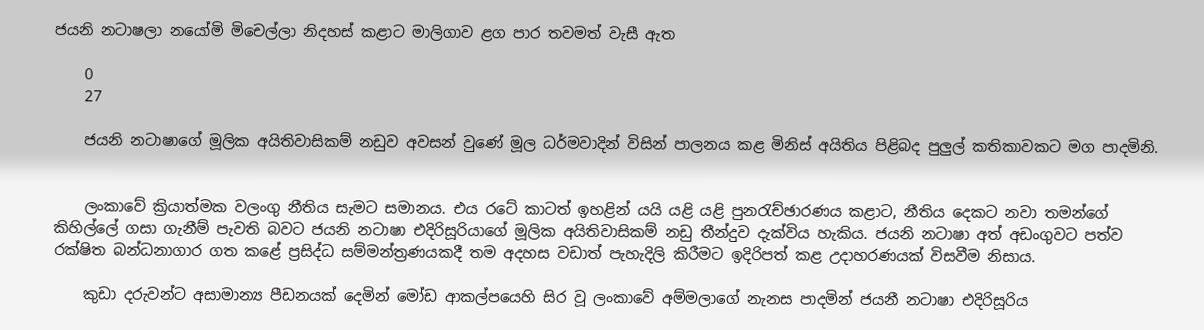ජයනි නටාෂලා නයෝමි මිචෙල්ලා නිදහස් කළාට මාලිගාව ළග පාර තවමත් වැසී ඇත

    0
    27

    ජයනි නටාෂාගේ මූලික අයිතිවාසිකම් නඩුව අවසන් වුණේ මූල ධර්මවාදින් විසින් පාලනය කළ මිනිස් අයිතිය පිළිබද පුලුල් කතිකාවකට මග පාදමිනි.


    ලංකාවේ ක්‍රියාත්මක වලංගු නීතිය සැමට සමානය. එය රටේ කාටත් ඉහළින් යයි යළි යළි පුනරැච්ඡාරණය කළාට, නීතිය දෙකට නවා තමන්ගේ කිහිල්ලේ ගසා ගැනීම් පැවති බවට ජයනි නටාෂා එදිරිසූරියාගේ මූලික අයිතිවාසිකම් නඩු තීන්දුව දැක්විය හැකිය. ජයනි නටාෂා අත් අඩංගුවට පත්ව රක්ෂිත බන්ධනාගාර ගත කළේ ප්‍රසිද්ධ සම්මන්ත්‍රණයකදී තම අදහස වඩාත් පැහැදිලි කිරීමට ඉදිරිපත් කළ උදාහරණයක් විසවීම නිසාය.

    කුඩා දරුවන්ට අසාමාන්‍ය පීඩනයක් දෙමින් මෝඩ ආකල්පයෙහි සිර වූ ලංකාවේ අම්මලාගේ නැනස පාදමින් ජයනී නටාෂා එදිරිසූරිය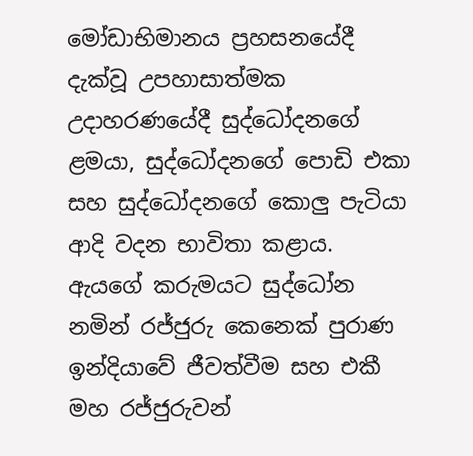මෝඩාභිමානය ප්‍රහසනයේදී දැක්වූ උපහාසාත්මක උදාහරණයේදී සුද්ධෝදනගේ ළමයා, සුද්ධෝදනගේ පොඩි එකා සහ සුද්ධෝදනගේ කොලු පැටියා ආදි වදන භාවිතා කළාය. ඇයගේ කරුමයට සුද්ධෝන නමින් රජ්ජුරු කෙනෙක් පුරාණ ඉන්දියාවේ ජීවත්වීම සහ එකී මහ රජ්ජුරුවන්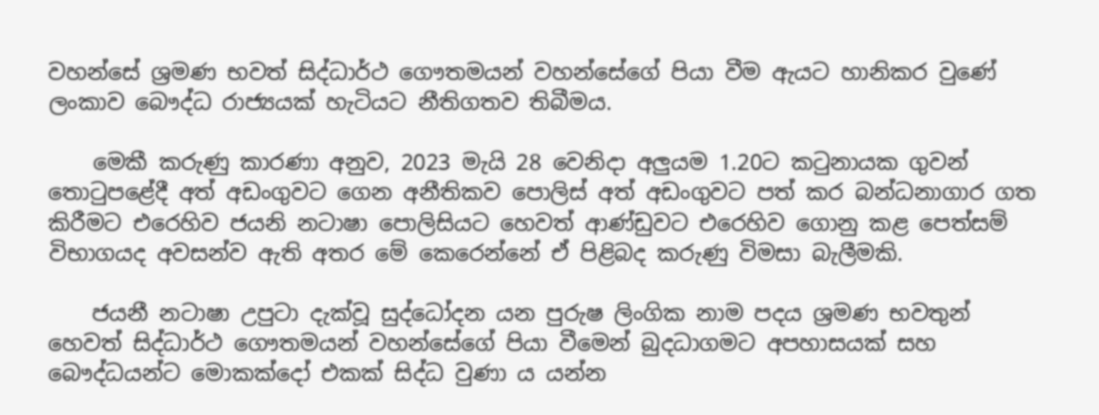වහන්සේ ශ්‍රමණ භවත් සිද්ධාර්ථ ගෞතමයන් වහන්සේගේ පියා වීම ඇයට හානිකර වුණේ ලංකාව බෞද්ධ රාජ්‍යයක් හැටියට නීතිගතව තිබීමය.

    මෙකී කරුණු කාරණා අනුව, 2023 මැයි 28 වෙනිදා අලුයම 1.20ට කටුනායක ගුවන් තොටුපළේදී අත් අඩංගුවට ගෙන අනීතිකව පොලිස් අත් අඩංගුවට පත් කර බන්ධනාගාර ගත කිරීමට එරෙහිව ජයනි නටාෂා පොලිසියට හෙවත් ආණ්ඩුවට එරෙහිව ගොනු කළ පෙත්සම් විභාගයද අවසන්ව ඇති අතර මේ කෙරෙන්නේ ඒ පිළිබද කරුණු විමසා බැලීමකි.

    ජයනී නටාෂා උපුටා දැක්වූ සුද්ධෝදන යන පුරුෂ ලිංගික නාම පදය ශ්‍රමණ භවතුන් හෙවත් සිද්ධාර්ථ ගෞතමයන් වහන්සේගේ පියා වීමෙන් බුදධාගමට අපහාසයක් සහ බෞද්ධයන්ට මොකක්දෝ එකක් සිද්ධ වුණා ය යන්න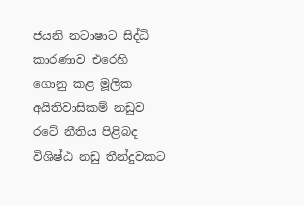ජයනි නටාෂාට සිද්ධි කාරණාව එරෙහි ගොනු කළ මූලික අයිතිවාසිකම් නඩුව රටේ නීතිය පිළිබද විශිෂ්ඨ නඩු තීන්දුවකට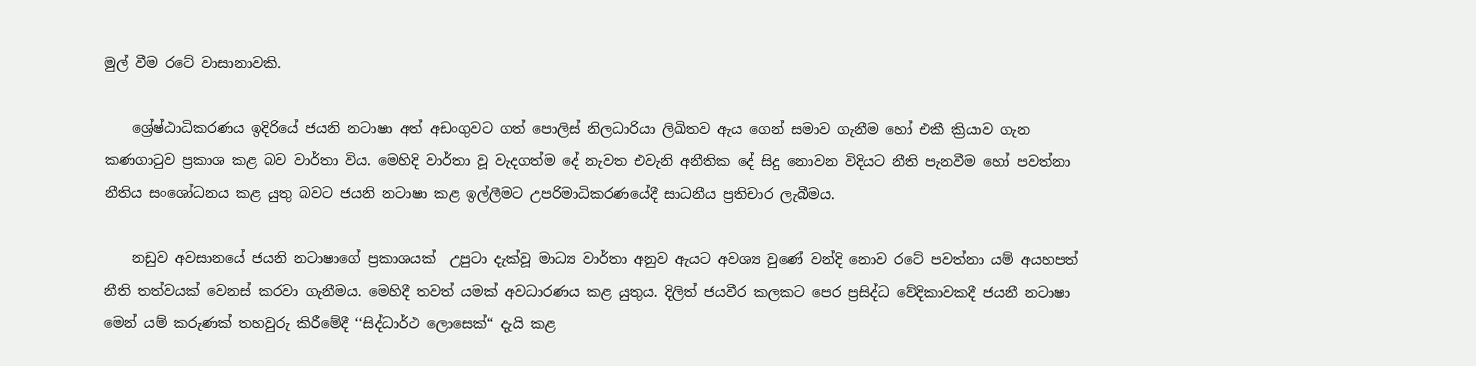මුල් වීම රටේ වාසානාවකි.

    ශ්‍රේෂ්ඨාධිකරණය ඉදිරියේ ජයනි නටාෂා අත් අඩංගුවට ගත් පොලිස් නිලධාරියා ලිඛිතව ඇය ගෙන් සමාව ගැනීම හෝ එකී ක්‍රියාව ගැන කණගාටුව ප්‍රකාශ කළ බව වාර්තා විය. මෙහිදි වාර්තා වූ වැදගත්ම දේ නැවත එවැනි අනීතික දේ සිදු නොවන විදියට නීති පැනවීම හෝ පවත්නා නීතිය සංශෝධනය කළ යුතු බවට ජයනි නටාෂා කළ ඉල්ලීමට උපරිමාධිකරණයේදී සාධනීය ප්‍රතිචාර ලැබීමය.

    නඩුව අවසානයේ ජයනි නටාෂාගේ ප්‍රකාශයක්  උපුටා දැක්වූ මාධ්‍ය වාර්තා අනුව ඇයට අවශ්‍ය වුණේ වන්දි නොව රටේ පවත්නා යම් අයහපත් නීති තත්වයක් වෙනස් කරවා ගැනීමය. මෙහිදී තවත් යමක් අවධාරණය කළ යුතුය. දිලිත් ජයවීර කලකට පෙර ප්‍රසිද්ධ වේදිකාවකදී ජයනී නටාෂා මෙන් යම් කරුණක් තහවුරු කිරීමේදී ‘‘සිද්ධාර්ථ ලොසෙක්“ දැයි කළ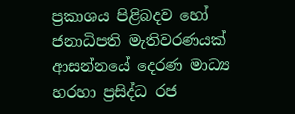ප්‍රකාශය පිළිබ‍දව හෝ ජනාධිපති මැතිවරණයක් ආසන්නයේ දෙරණ මාධ්‍ය හරහා ප්‍රසිද්ධ රජ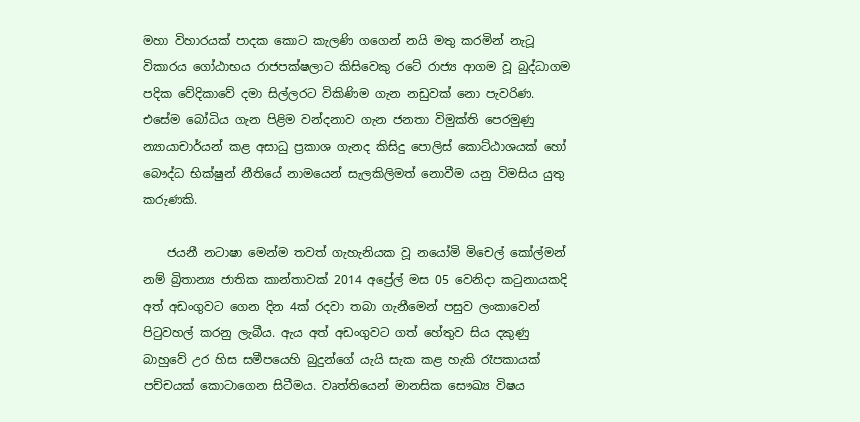මහා විහාරයක් පාදක කොට කැලණි ගගෙන් නයි මතු කරමින් නැටූ විකාරය ගෝඨාභය රාජපක්ෂලාට කිසිවෙකු රටේ රාජ්‍ය ආගම වූ බුද්ධාගම පදික වේදිකාවේ දමා සිල්ලරට විකිණිම ගැන නඩුවක් නො පැවරිණ. එසේම බෝධිය ගැන පිළිම වන්දනාව ගැන ජනතා විමුක්ති පෙරමුණු න්‍යායාචාර්යන් කළ අසාධු ප්‍රකාශ ගැනද කිසිදු පොලිස් කොට්ඨාශයක් හෝ බෞද්ධ භික්ෂුන් නීතියේ නාමයෙන් සැලකිලිමත් නොවීම යනු විමසිය යුතු කරුණකි.

    ජයනී නටාෂා මෙන්ම තවත් ගැහැනියක වූ නයෝමි මිචෙල් කෝල්මන් නම් බ්‍රිතාන්‍ය ජාතික කාන්තාවක් 2014 අප්‍රේල් මස 05 වෙනිදා කටුනායකදි අත් අඩංගුවට ගෙන දින 4ක් රදවා තබා ගැනීමෙන් පසුව ලංකාවෙන් පිටුවහල් කරනු ලැබීය. ඇය අත් අඩංගුවට ගත් හේතුව සිය දකුණු බාහුවේ උර හිස සමීපයෙහි බුදුන්ගේ යැයි සැක කළ හැකි රෑපකායක් පච්චයක් කොටාගෙන සිටීමය. වෘත්තියෙන් මානසික සෞඛ්‍ය විෂය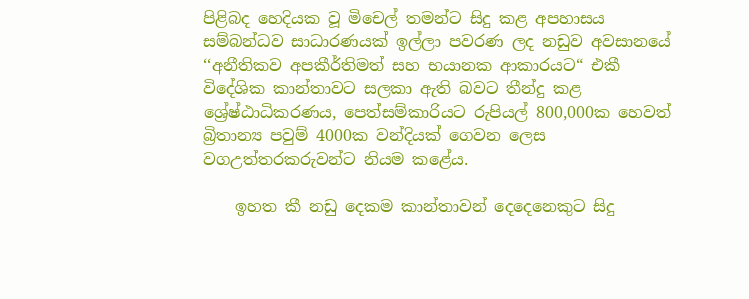පිළිබද හෙදියක වූ මිචෙල් තමන්ට සිදු කළ අපහාසය සම්බන්ධව සාධාරණයක් ඉල්ලා පවරණ ලද නඩුව අවසානයේ  ‘‘අනීතිකව අපකීර්තිමත් සහ භයානක ආකාරයට“ එකී විදේශික කාන්තාවට සලකා ඇති බවට තීන්දු කළ ශ්‍රේෂ්ඨාධිකරණය, පෙත්සම්කාරියට රුපියල් 800,000ක හෙවත් බ්‍රිතාන්‍ය පවුම් 4000ක වන්දියක් ගෙවන ලෙස වගඋත්තරකරුවන්ට නියම කළේය.

    ඉහත කී නඩු දෙකම කාන්තාවන් දෙදෙනෙකුට සිදු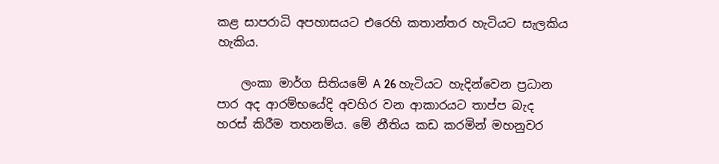කළ සාපරාධි අපහාසයට එරෙහි කතාන්තර හැටියට සැලකිය හැකිය.

    ලංකා මාර්ග සිතියමේ A 26 හැටියට හැදින්වෙන ප්‍රධාන පාර අද ආරම්භයේදි අවහිර වන ආකාරයට තාප්ප බැ‍ද හරස් කිරීම තහනම්ය. මේ නීතිය කඩ කරමින් මහනුවර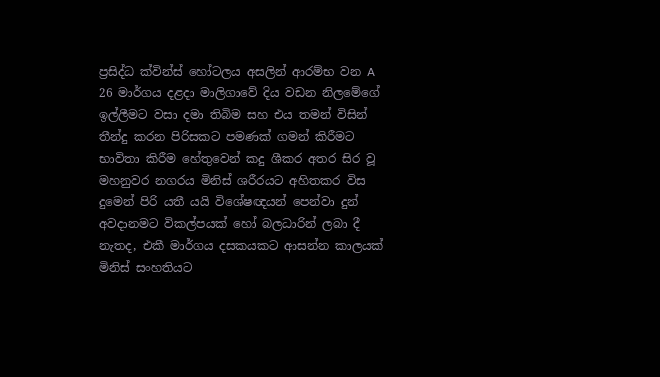ප්‍රසිද්ධ ක්වින්ස් හෝටලය අසලින් ආරම්භ වන A 26 මාර්ගය දළදා මාලිගාවේ දිය වඩන නිලමේගේ ඉල්ලීමට වසා දමා තිබිම සහ එය තමන් විසින් තීන්දු කරන පිරිසකට පමණක් ගමන් කිරීමට භාවිතා කිරීම හේතුවෙන් කදු ශීකර අතර සිර වූ මහනුවර නගරය මිනිස් ශරීරයට අහිතකර විස දුමෙන් පිරි යතී යයි විශේෂඥයන් පෙන්වා දුන් අවදානමට විකල්පයක් හෝ බලධාරින් ලබා දී නැතද, එකී මාර්ගය දසකයකට ආසන්න කාලයක් මිනිස් සංහතියට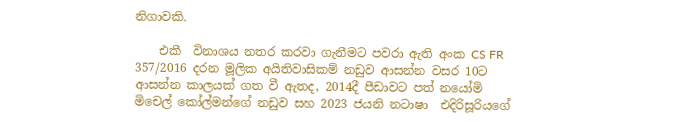නිගාවකි.

    එකී  විනාශය නතර කරවා ගැනීමට පවරා ඇති අංක CS FR 357/2016 දරන මූලික අයිතිවාසිකම් නඩුව ආසන්න වසර 10ට ආසන්න කාලයක් ගත වී ඇතද, 2014දී පීඩාවට පත් නයෝමි මිචෙල් කෝල්මන්ගේ නඩුව සහ 2023 ජයනි නටාෂා  එදිරිසූරියගේ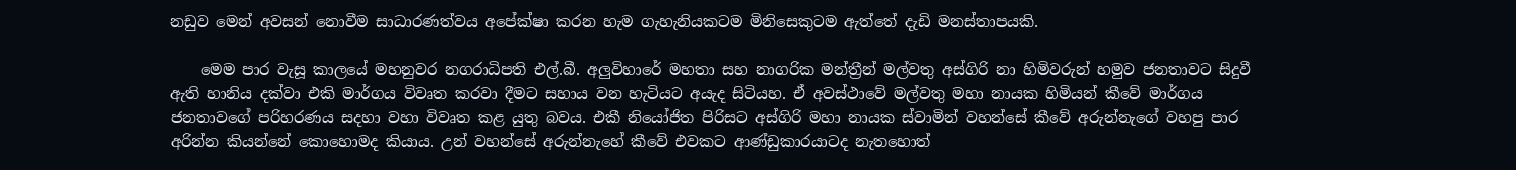නඩුව මෙන් අවසන් නොවීම සාධාරණත්වය අපේක්ෂා කරන හැම ගැහැනියකටම මිනිසෙකුටම ඇත්තේ දැඩි මනස්තාපයකි.

    මෙම පාර වැසූ කාලයේ මහනුවර නගරාධිපති එල්.බී. අලුවිහාරේ මහතා සහ නාගරික මන්ත්‍රීන් මල්වතු අස්ගිරි නා හිමිවරුන් හමුව ජනතාවට සිදුවී ඇති හානිය දක්වා එකි මාර්ගය විවෘත කරවා දීමට සහාය වන හැටියට අයැද සිටියහ. ඒ අවස්ථාවේ මල්වතු මහා නායක හිමියන් කීවේ මාර්ගය ජනතාවගේ පරිහරණය සදහා වහා විවෘත කළ යුතු බවය. එකී නියෝජිත පිරිසට අස්ගිරි මහා නායක ස්වාමින් වහන්සේ කීවේ අරුන්නැගේ වහපු පාර අරින්න කියන්නේ කොහොමද කියාය. උන් වහන්සේ අරුන්නැහේ කීවේ එවකට ආණ්ඩුකාරයාටද නැතහොත්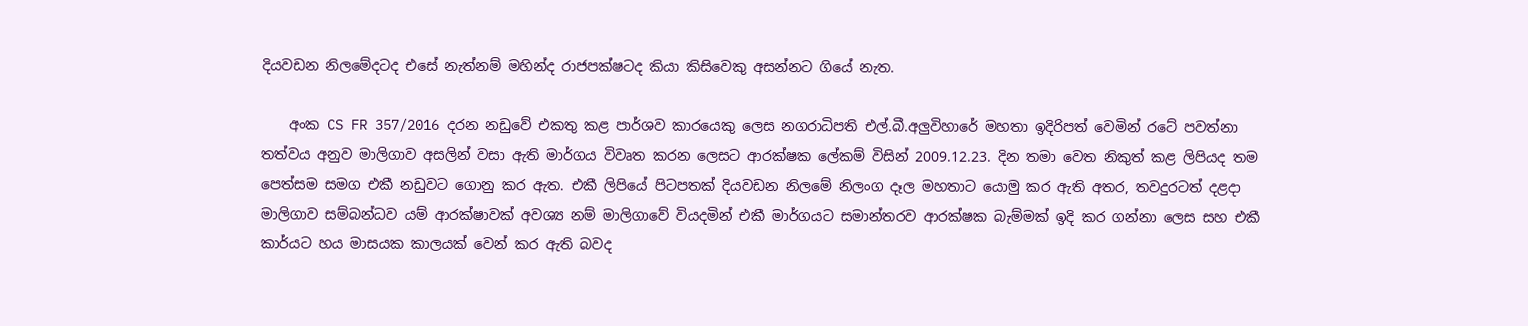දියවඩන නිලමේදටද එසේ නැත්නම් මහින්ද රාජපක්ෂටද කියා කිසිවෙකු අසන්නට ගියේ නැත.

    අංක CS FR 357/2016 දරන නඩුවේ එකතු කළ පාර්ශව කාරයෙකු ලෙස නගරාධිපති එල්.බී.අලුවිහාරේ මහතා ඉදිරිපත් වෙමින් රටේ පවත්නා තත්වය අනුව මාලිගාව අසලින් වසා ඇති මාර්ගය විවෘත කරන ලෙසට ආරක්ෂක ලේකම් විසින් 2009.12.23. දින තමා වෙත නිකුත් කළ ලිපියද තම පෙත්සම සමග එකී නඩුවට ගොනු කර ඇත. එකී ලිපියේ පිටපතක් දියවඩන නිලමේ නිලංග දෑල මහතාට යොමු කර ඇති අතර, තවදුරටත් දළදා මාලිගාව සම්බන්ධව යම් ආරක්ෂාවක් අවශ්‍ය නම් මාලිගාවේ වියදමින් එකී මාර්ගයට සමාන්තරව ආරක්ෂක බැම්මක් ඉදි කර ගන්නා ලෙස සහ එකී කාර්යට හය මාසයක කාලයක් වෙන් කර ඇති බවද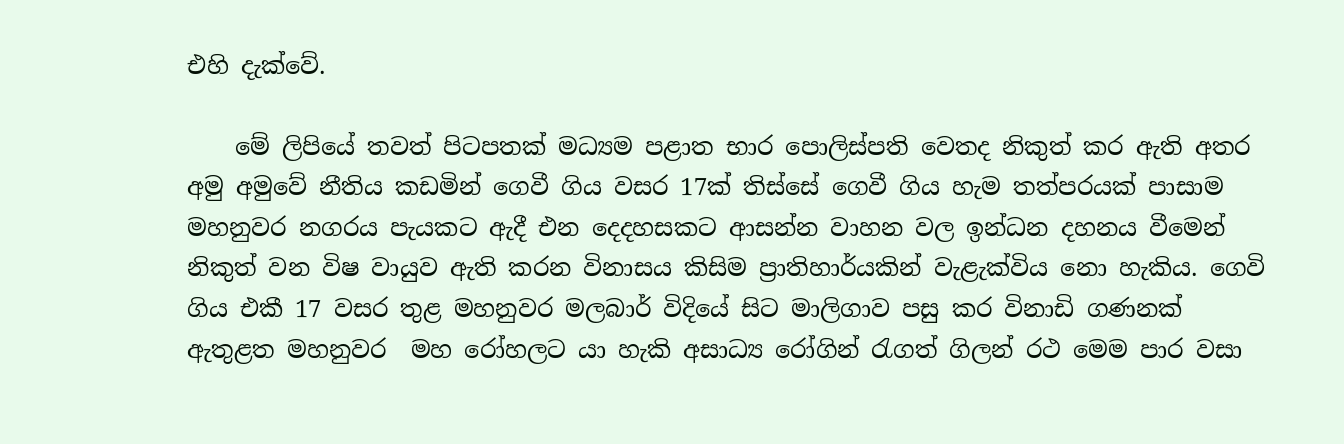එහි දැක්වේ.

    මේ ලිපියේ තවත් පිටපතක් මධ්‍යම පළාත භාර පොලිස්පති වෙතද නිකුත් කර ඇති අතර අමු අමුවේ නීතිය කඩමින් ගෙවී ගිය වසර 17ක් තිස්සේ ගෙවී ගිය හැම තත්පරයක් පාසාම මහනුවර නගරය පැයකට ඇදී එන දෙදහසකට ආසන්න වාහන වල ඉන්ධන දහනය වීමෙන් නිකුත් වන විෂ වායුව ඇති කරන විනාසය කිසිම ප්‍රාතිහාර්යකින් වැළැක්විය නො හැකිය. ගෙවි ගිය එකී 17 වසර තුළ මහනුවර මලබාර් විදියේ සිට මාලිගාව පසු කර විනාඩි ගණනක් ඇතුළත මහනුවර  මහ රෝහලට යා හැකි අසාධ්‍ය රෝගින් රැගත් ගිලන් රථ මෙම පාර වසා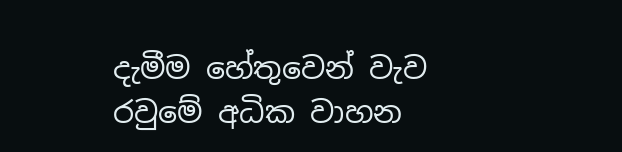දැමීම හේතුවෙන් වැව රවුමේ අධික වාහන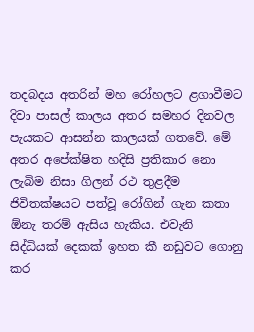තදබදය අතරින් මහ රෝහලට ළගාවීමට දිවා පාසල් කාලය අතර සමහර දිනවල පැයකට ආසන්න කාලයක් ගතවේ. මේ අතර අපේක්ෂිත හදිසි ප්‍රතිකාර නො ලැබිම නිසා ගිලන් රථ තුළදීම ජිවිතක්ෂයට පත්වූ රෝගින් ගැන කතා ඕනැ තරම් ඇසිය හැකිය. එවැනි සිද්ධියක් දෙකක් ඉහත කී නඩුවට ගොනු කර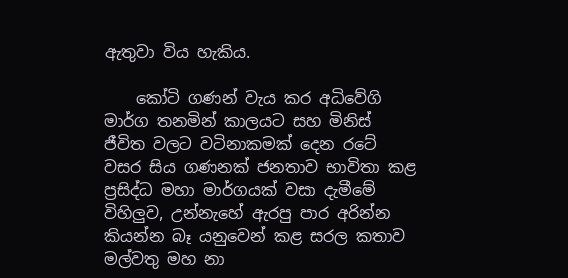ඇතුවා විය හැකිය.

    කෝටි ගණන් වැය කර අධිවේගි මාර්ග තනමින් කාලයට සහ මිනිස් ජීවිත වලට වටිනාකමක් දෙන රටේ වසර සිය ගණනක් ජනතාව භාවිතා කළ ප්‍රසිද්ධ මහා මාර්ගයක් වසා දැමීමේ විහිලුව, උන්නැහේ ඇරපු පාර අරින්න කියන්න බෑ යනුවෙන් කළ සරල කතාව මල්වතු මහ නා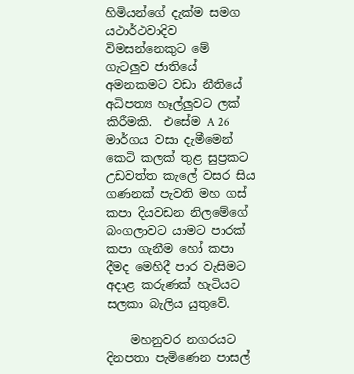හිමියන්ගේ දැක්ම සමග යථාර්ථවාදිව විමසන්නෙකුට මේ ගැටලුව ජාතියේ අමනකමට වඩා නීතියේ අධිපත්‍ය හෑල්ලුවට ලක් කිරීමකි.  එසේම A 26 මාර්ගය වසා දැමීමෙන් කෙටි කලක් තුළ සුප්‍රකට උඩවත්ත කැලේ වසර සිය ගණනක් පැවති මහ ගස් කපා දියවඩන නිලමේගේ බංගලාවට යාමට පාරක් කපා ගැනීම හෝ කපා දීමද මෙහිදී පාර වැසිමට අදාළ කරුණක් හැටියට සලකා බැලිය යුතුවේ.

    මහනුවර නගරයට දිනපතා පැමිණෙන පාසල්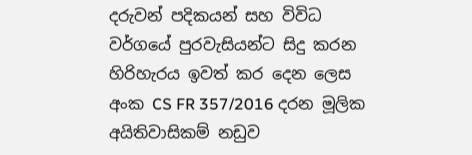දරුවන් පදිකයන් සහ විවිධ වර්ගයේ පුරවැසියන්ට සිදු කරන හිරිහැරය ඉවත් කර දෙන ලෙස  අංක CS FR 357/2016 දරන මූලික අයිතිවාසිකම් නඩුව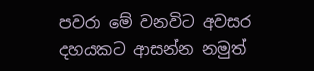පවරා මේ වනවිට අවසර දහයකට ආසන්න නමුත්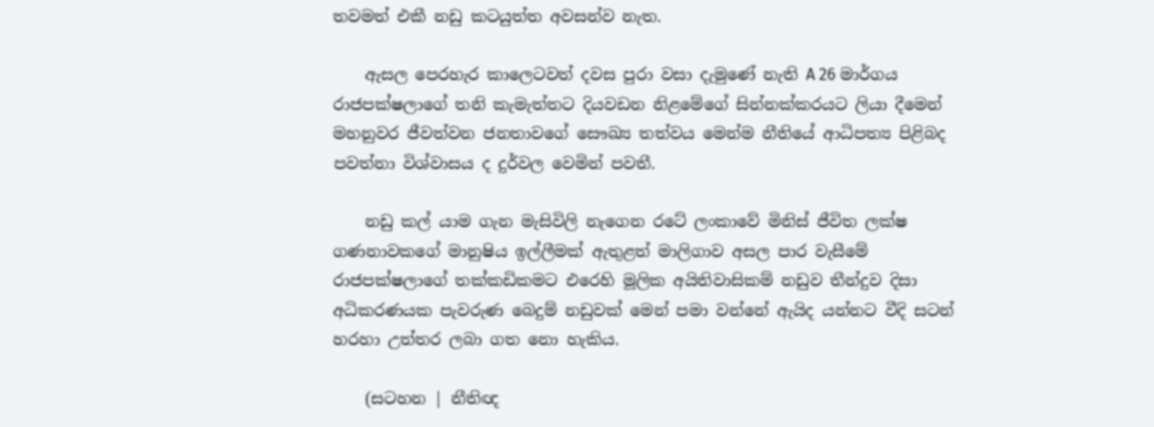තවමත් එකී නඩු කටයුත්ත අවසන්ව නැත.

    ඇසල පෙරහැර කාලෙටවත් දවස පුරා වසා දැමුණේ නැති A 26 මාර්ගය රාජපක්ෂලාගේ තනි කැමැත්තට දියවඩන නිළමේගේ සින්නක්කරයට ලියා දීමෙන් මහනුවර ජීවත්වන ජනතාවගේ සෞඛ්‍ය තත්වය මෙන්ම නීතියේ ආධිපත්‍ය පිළිබද පවත්නා විශ්වාසය ද දුර්වල වෙමින් පවතී.

    නඩු කල් යාම ගැන මැසිවිලි නැගෙන රටේ ලංකාවේ මිනිස් ජීවිත ලක්ෂ ගණනාවකගේ මානුෂිය ඉල්ලීමක් ඇතුළත් මාලිගාව අසල පාර වැසීමේ රාජපක්ෂලාගේ තක්කඩිකමට එරෙහි මූලික අයිතිවාසිකම් නඩුව තීන්දුව දිසා අධිකරණයක පැවරුණ බෙදුම් නඩුවක් මෙන් පමා වන්නේ ඇයිද යන්නට වීදි සටන් හරහා උත්තර ලබා ගත නො හැකිය.

    (සටහන | නීතිඥ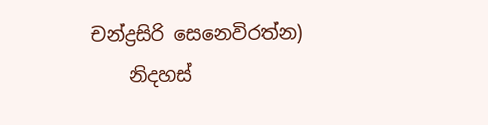චන්ද්‍රසිරි සෙනෙවිරත්න)
    නිදහස්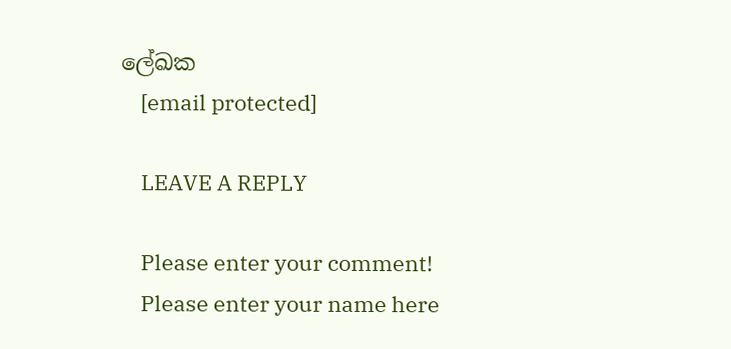ලේඛක
    [email protected]

    LEAVE A REPLY

    Please enter your comment!
    Please enter your name here